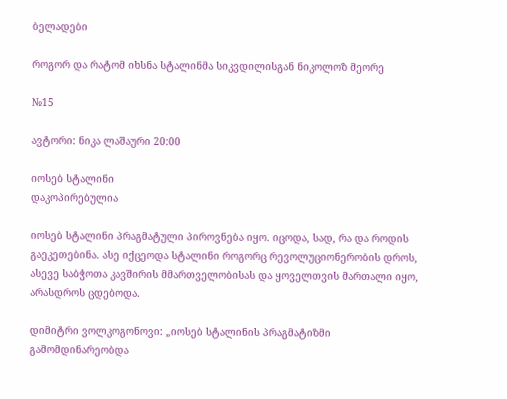ბელადები

როგორ და რატომ იხსნა სტალინმა სიკვდილისგან ნიკოლოზ მეორე

№15

ავტორი: ნიკა ლაშაური 20:00

იოსებ სტალინი
დაკოპირებულია

იოსებ სტალინი პრაგმატული პიროვნება იყო. იცოდა, სად, რა და როდის გაეკეთებინა. ასე იქცეოდა სტალინი როგორც რევოლუციონერობის დროს, ასევე საბჭოთა კავშირის მმართველობისას და ყოველთვის მართალი იყო, არასდროს ცდებოდა.

დიმიტრი ვოლკოგონოვი: „იოსებ სტალინის პრაგმატიზმი გამომდინარეობდა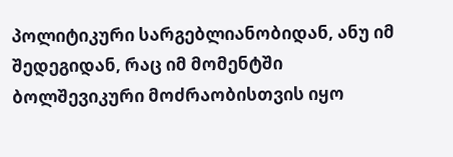პოლიტიკური სარგებლიანობიდან, ანუ იმ შედეგიდან, რაც იმ მომენტში ბოლშევიკური მოძრაობისთვის იყო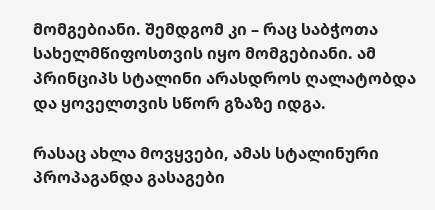მომგებიანი. შემდგომ კი – რაც საბჭოთა სახელმწიფოსთვის იყო მომგებიანი. ამ პრინციპს სტალინი არასდროს ღალატობდა და ყოველთვის სწორ გზაზე იდგა.

რასაც ახლა მოვყვები, ამას სტალინური პროპაგანდა გასაგები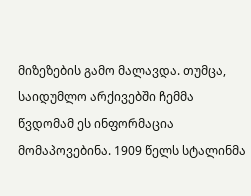მიზეზების გამო მალავდა. თუმცა, საიდუმლო არქივებში ჩემმა წვდომამ ეს ინფორმაცია მომაპოვებინა. 1909 წელს სტალინმა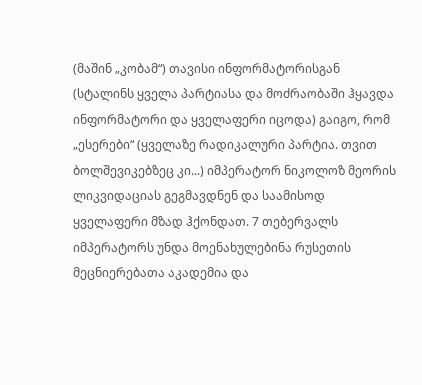(მაშინ „კობამ“) თავისი ინფორმატორისგან (სტალინს ყველა პარტიასა და მოძრაობაში ჰყავდა ინფორმატორი და ყველაფერი იცოდა) გაიგო, რომ „ესერები“ (ყველაზე რადიკალური პარტია. თვით ბოლშევიკებზეც კი...) იმპერატორ ნიკოლოზ მეორის ლიკვიდაციას გეგმავდნენ და საამისოდ ყველაფერი მზად ჰქონდათ. 7 თებერვალს იმპერატორს უნდა მოენახულებინა რუსეთის მეცნიერებათა აკადემია და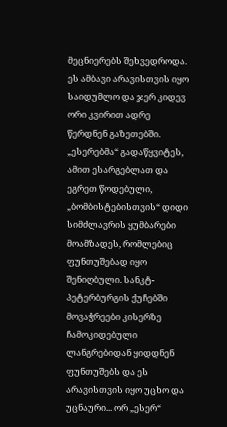მეცნიერებს შეხვედროდა. ეს ამბავი არავისთვის იყო საიდუმლო და ჯერ კიდევ ორი კვირით ადრე წერდნენ გაზეთებში. „ესერებმა“ გადაწყვიტეს, ამით ესარგებლათ და ეგრეთ წოდებული, „ბომბისტებისთვის“ დიდი სიმძლავრის ყუმბარები მოამზადეს, რომლებიც ფუნთუშებად იყო შენიღბული. სანკტ-პეტერბურგის ქუჩებში მოვაჭრეები კისერზე ჩამოკიდებული ლანგრებიდან ყიდდნენ ფუნთუშებს და ეს არავისთვის იყო უცხო და უცნაური... ორ „ესერ“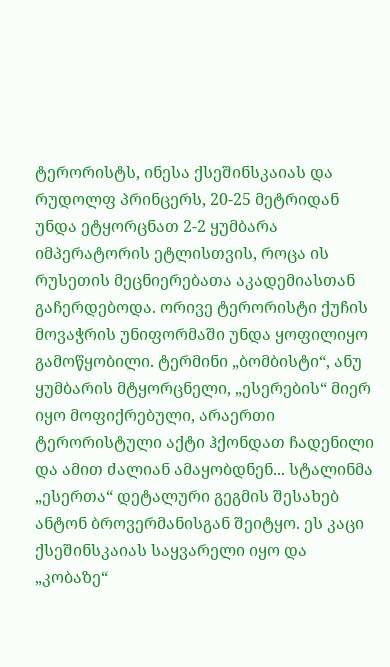ტერორისტს, ინესა ქსეშინსკაიას და რუდოლფ პრინცერს, 20-25 მეტრიდან უნდა ეტყორცნათ 2-2 ყუმბარა იმპერატორის ეტლისთვის, როცა ის რუსეთის მეცნიერებათა აკადემიასთან გაჩერდებოდა. ორივე ტერორისტი ქუჩის მოვაჭრის უნიფორმაში უნდა ყოფილიყო გამოწყობილი. ტერმინი „ბომბისტი“, ანუ ყუმბარის მტყორცნელი, „ესერების“ მიერ იყო მოფიქრებული, არაერთი ტერორისტული აქტი ჰქონდათ ჩადენილი და ამით ძალიან ამაყობდნენ... სტალინმა „ესერთა“ დეტალური გეგმის შესახებ ანტონ ბროვერმანისგან შეიტყო. ეს კაცი ქსეშინსკაიას საყვარელი იყო და „კობაზე“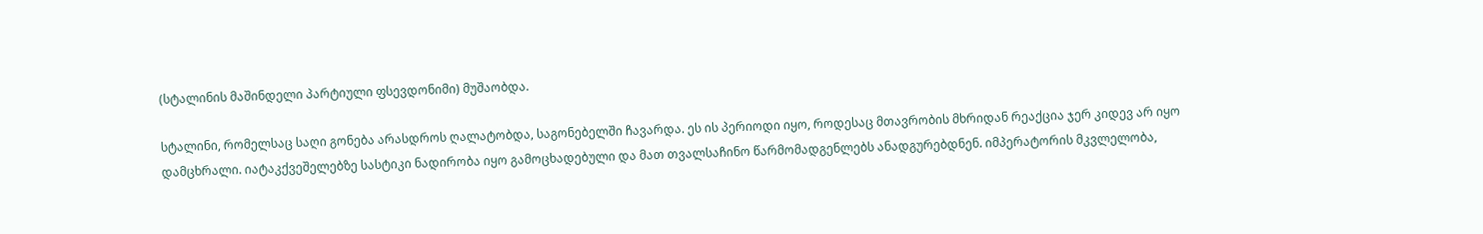(სტალინის მაშინდელი პარტიული ფსევდონიმი) მუშაობდა.

სტალინი, რომელსაც საღი გონება არასდროს ღალატობდა, საგონებელში ჩავარდა. ეს ის პერიოდი იყო, როდესაც მთავრობის მხრიდან რეაქცია ჯერ კიდევ არ იყო დამცხრალი. იატაკქვეშელებზე სასტიკი ნადირობა იყო გამოცხადებული და მათ თვალსაჩინო წარმომადგენლებს ანადგურებდნენ. იმპერატორის მკვლელობა,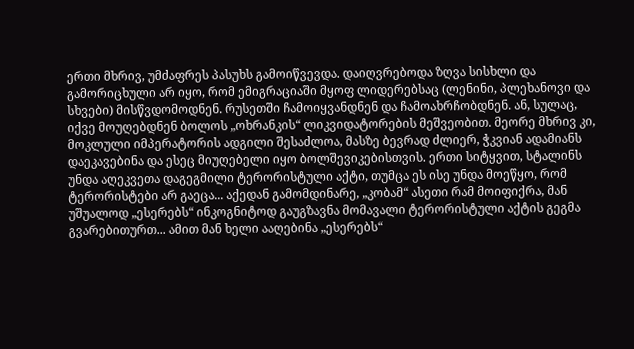ერთი მხრივ, უმძაფრეს პასუხს გამოიწვევდა. დაიღვრებოდა ზღვა სისხლი და გამორიცხული არ იყო, რომ ემიგრაციაში მყოფ ლიდერებსაც (ლენინი, პლეხანოვი და სხვები) მისწვდომოდნენ. რუსეთში ჩამოიყვანდნენ და ჩამოახრჩობდნენ. ან, სულაც, იქვე მოუღებდნენ ბოლოს „ოხრანკის“ ლიკვიდატორების მეშვეობით. მეორე მხრივ კი, მოკლული იმპერატორის ადგილი შესაძლოა, მასზე ბევრად ძლიერ, ჭკვიან ადამიანს დაეკავებინა და ესეც მიუღებელი იყო ბოლშევიკებისთვის. ერთი სიტყვით, სტალინს უნდა აღეკვეთა დაგეგმილი ტერორისტული აქტი, თუმცა ეს ისე უნდა მოეწყო, რომ ტერორისტები არ გაეცა... აქედან გამომდინარე, „კობამ“ ასეთი რამ მოიფიქრა, მან უშუალოდ „ესერებს“ ინკოგნიტოდ გაუგზავნა მომავალი ტერორისტული აქტის გეგმა გვარებითურთ... ამით მან ხელი ააღებინა „ესერებს“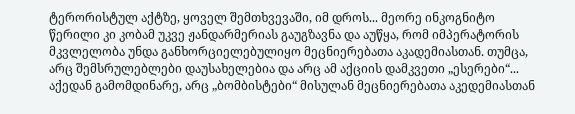ტერორისტულ აქტზე, ყოველ შემთხვევაში, იმ დროს... მეორე ინკოგნიტო წერილი კი კობამ უკვე ჟანდარმერიას გაუგზავნა და აუწყა, რომ იმპერატორის მკვლელობა უნდა განხორციელებულიყო მეცნიერებათა აკადემიასთან. თუმცა, არც შემსრულებლები დაუსახელებია და არც ამ აქციის დამკვეთი „ესერები“... აქედან გამომდინარე, არც „ბომბისტები“ მისულან მეცნიერებათა აკედემიასთან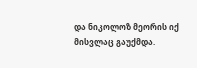და ნიკოლოზ მეორის იქ მისვლაც გაუქმდა.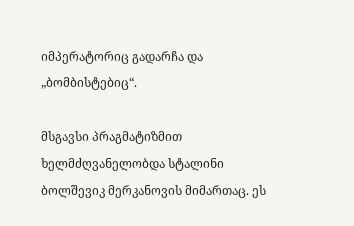იმპერატორიც გადარჩა და „ბომბისტებიც“.

მსგავსი პრაგმატიზმით ხელმძღვანელობდა სტალინი ბოლშევიკ მერკანოვის მიმართაც. ეს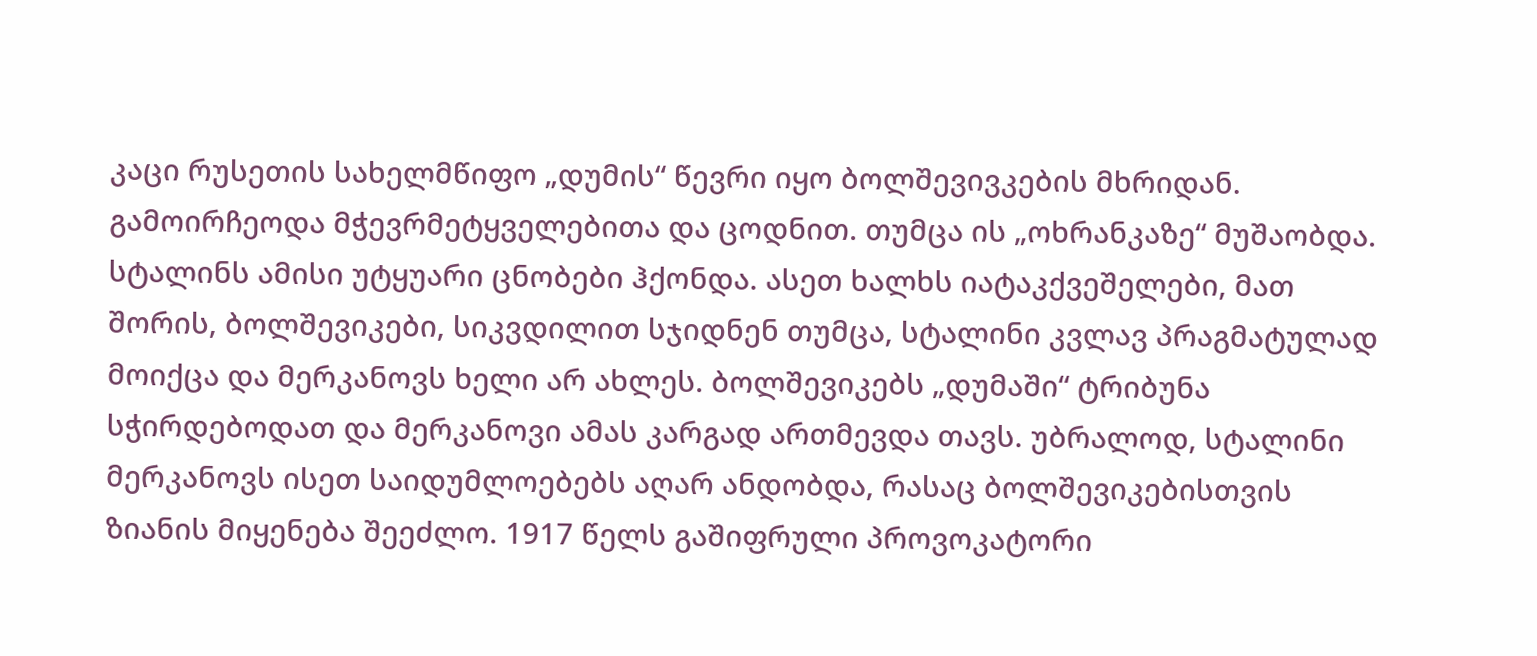კაცი რუსეთის სახელმწიფო „დუმის“ წევრი იყო ბოლშევივკების მხრიდან. გამოირჩეოდა მჭევრმეტყველებითა და ცოდნით. თუმცა ის „ოხრანკაზე“ მუშაობდა. სტალინს ამისი უტყუარი ცნობები ჰქონდა. ასეთ ხალხს იატაკქვეშელები, მათ შორის, ბოლშევიკები, სიკვდილით სჯიდნენ თუმცა, სტალინი კვლავ პრაგმატულად მოიქცა და მერკანოვს ხელი არ ახლეს. ბოლშევიკებს „დუმაში“ ტრიბუნა სჭირდებოდათ და მერკანოვი ამას კარგად ართმევდა თავს. უბრალოდ, სტალინი მერკანოვს ისეთ საიდუმლოებებს აღარ ანდობდა, რასაც ბოლშევიკებისთვის ზიანის მიყენება შეეძლო. 1917 წელს გაშიფრული პროვოკატორი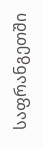საფრანგეთში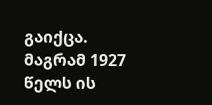გაიქცა. მაგრამ 1927 წელს ის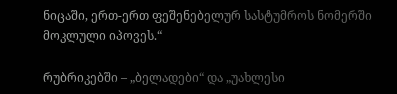ნიცაში, ერთ-ერთ ფეშენებელურ სასტუმროს ნომერში მოკლული იპოვეს.“

რუბრიკებში – „ბელადები“ და „უახლესი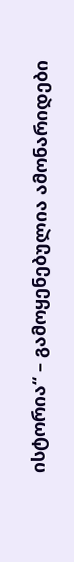ისტორია“ – გამოყენებულია ამონარიდები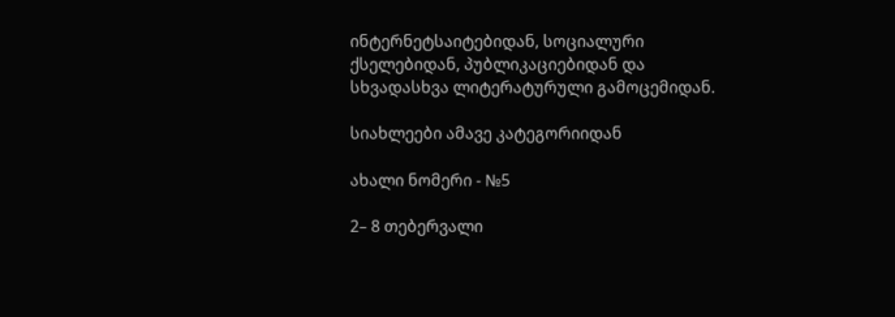ინტერნეტსაიტებიდან, სოციალური ქსელებიდან, პუბლიკაციებიდან და სხვადასხვა ლიტერატურული გამოცემიდან.

სიახლეები ამავე კატეგორიიდან

ახალი ნომერი - №5

2– 8 თებერვალი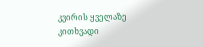კვირის ყველაზე კითხვადი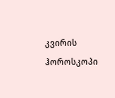კვირის ჰოროსკოპი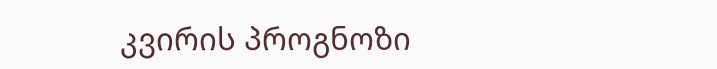კვირის პროგნოზი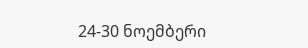24-30 ნოემბერი